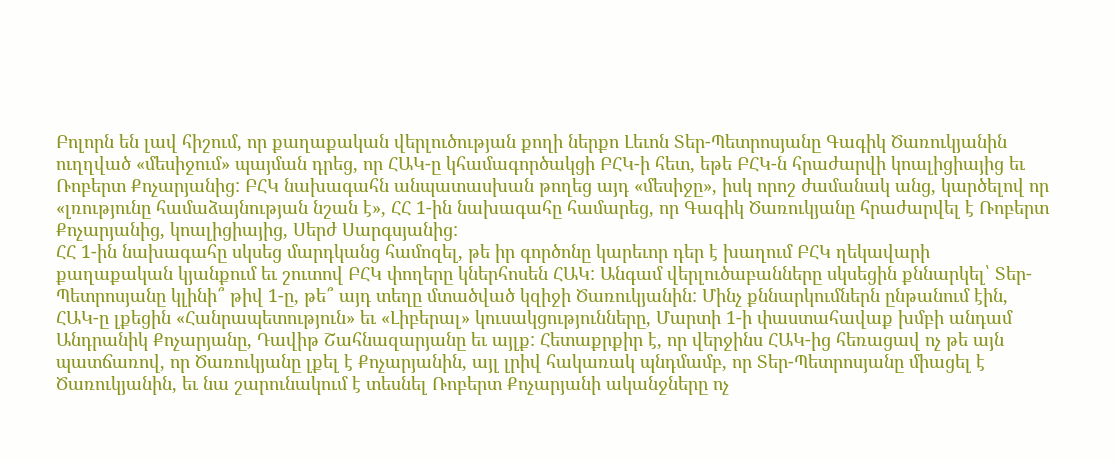Բոլորն են լավ հիշում, որ քաղաքական վերլուծության քողի ներքո Լեւոն Տեր-Պետրոսյանը Գագիկ Ծառուկյանին ուղղված «մեսիջում» պայման դրեց, որ ՀԱԿ-ը կհամագործակցի ԲՀԿ-ի հետ, եթե ԲՀԿ-ն հրաժարվի կոալիցիայից եւ Ռոբերտ Քոչարյանից: ԲՀԿ նախագահն անպատասխան թողեց այդ «մեսիջը», իսկ որոշ ժամանակ անց, կարծելով որ «լռությունը համաձայնության նշան է», ՀՀ 1-ին նախագահը համարեց, որ Գագիկ Ծառուկյանը հրաժարվել է Ռոբերտ Քոչարյանից, կոալիցիայից, Սերժ Սարգսյանից:
ՀՀ 1-ին նախագահը սկսեց մարդկանց համոզել, թե իր գործոնը կարեւոր դեր է խաղում ԲՀԿ ղեկավարի քաղաքական կյանքում եւ շուտով ԲՀԿ փողերը կներհոսեն ՀԱԿ: Անգամ վերլուծաբանները սկսեցին քննարկել՝ Տեր-Պետրոսյանը կլինի՞ թիվ 1-ը, թե՞ այդ տեղը մտածված կզիջի Ծառուկյանին: Մինչ քննարկումներն ընթանում էին, ՀԱԿ-ը լքեցին «Հանրապետություն» եւ «Լիբերալ» կուսակցությունները, Մարտի 1-ի փաստահավաք խմբի անդամ Անդրանիկ Քոչարյանը, Դավիթ Շահնազարյանը եւ այլք: Հետաքրքիր է, որ վերջինս ՀԱԿ-ից հեռացավ ոչ թե այն պատճառով, որ Ծառուկյանը լքել է Քոչարյանին, այլ լրիվ հակառակ պնդմամբ, որ Տեր-Պետրոսյանը միացել է Ծառուկյանին, եւ նա շարունակում է տեսնել Ռոբերտ Քոչարյանի ականջները ոչ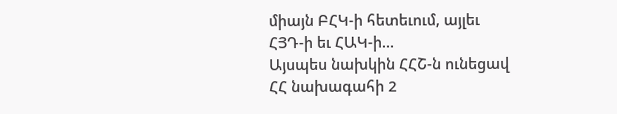միայն ԲՀԿ-ի հետեւում, այլեւ ՀՅԴ-ի եւ ՀԱԿ-ի…
Այսպես նախկին ՀՀՇ-ն ունեցավ ՀՀ նախագահի 2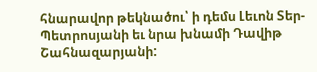հնարավոր թեկնածու՝ ի դեմս Լեւոն Տեր-Պետրոսյանի եւ նրա խնամի Դավիթ Շահնազարյանի: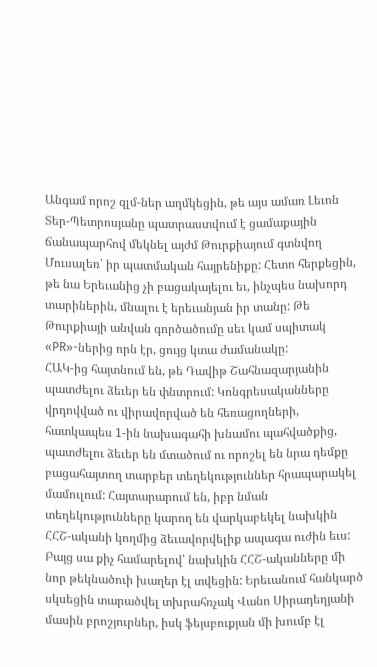Անգամ որոշ զլմ-ներ աղմկեցին, թե այս ամառ Լեւոն Տեր-Պետրոսյանը պատրաստվում է ցամաքային ճանապարհով մեկնել այժմ Թուրքիայում գտնվող Մուսալեռ՝ իր պատմական հայրենիքը: Հետո հերքեցին, թե նա Երեւանից չի բացակայելու եւ, ինչպես նախորդ տարիներին, մնալու է երեւանյան իր տանը: Թե Թուրքիայի անվան գործածումը սեւ կամ սպիտակ «PR»-ներից որն էր, ցույց կտա ժամանակը:
ՀԱԿ-ից հայտնում են, թե Դավիթ Շահնազարյանին պատժելու ձեւեր են փնտրում: Կոնգրեսականները վրդովված ու վիրավորված են հեռացողների, հատկապես 1-ին նախագահի խնամու պահվածքից, պատժելու ձեւեր են մտածում ու որոշել են նրա դեմքը բացահայտող տարբեր տեղեկություններ հրապարակել մամուլում: Հայտարարում են, իբր նման տեղեկությունները կարող են վարկաբեկել նախկին ՀՀՇ-ականի կողմից ձեւավորվելիք ապագա ուժին եւս:
Բայց սա քիչ համարելով՝ նախկին ՀՀՇ-ականները մի նոր թեկնածուի խաղեր էլ տվեցին: Երեւանում հանկարծ սկսեցին տարածվել տխրահռչակ Վանո Սիրադեղյանի մասին բրոշյուրներ, իսկ ֆեյսբուքյան մի խումբ էլ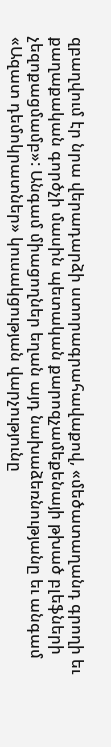զբաղվում էր նրա վերադարձի ստորագրահավաքով, «մեծատաղանդ գրողի եւ քաղաքական գործչի մասին պետական քարոզչամեքենայի թխած բլեֆների չեզոքացմամբ»: Անգամ միացողներ եղան այդ նախաձեռնությանը եւ անգամ «Ազատ դեմոկրատներ» կուսակցության վարչությունը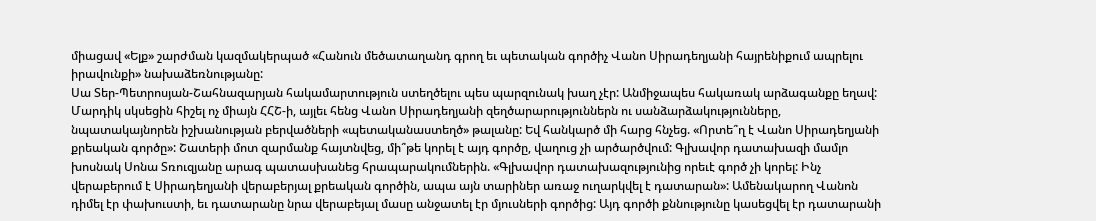միացավ «Ելք» շարժման կազմակերպած «Հանուն մեծատաղանդ գրող եւ պետական գործիչ Վանո Սիրադեղյանի հայրենիքում ապրելու իրավունքի» նախաձեռնությանը:
Սա Տեր-Պետրոսյան-Շահնազարյան հակամարտություն ստեղծելու պես պարզունակ խաղ չէր: Անմիջապես հակառակ արձագանքը եղավ: Մարդիկ սկսեցին հիշել ոչ միայն ՀՀՇ-ի, այլեւ հենց Վանո Սիրադեղյանի զեղծարարություններն ու սանձարձակությունները, նպատակայնորեն իշխանության բերվածների «պետականաստեղծ» թալանը: Եվ հանկարծ մի հարց հնչեց. «Որտե՞ղ է Վանո Սիրադեղյանի քրեական գործը»: Շատերի մոտ զարմանք հայտնվեց, մի՞թե կորել է այդ գործը, վաղուց չի արծարծվում: Գլխավոր դատախազի մամլո խոսնակ Սոնա Տռուզյանը արագ պատասխանեց հրապարակումներին. «Գլխավոր դատախազությունից որեւէ գործ չի կորել: Ինչ վերաբերում է Սիրադեղյանի վերաբերյալ քրեական գործին, ապա այն տարիներ առաջ ուղարկվել է դատարան»: Ամենակարող Վանոն դիմել էր փախուստի, եւ դատարանը նրա վերաբեյալ մասը անջատել էր մյուսների գործից: Այդ գործի քննությունը կասեցվել էր դատարանի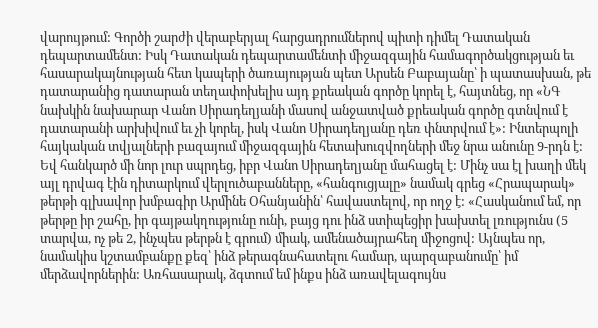վարույթում: Գործի շարժի վերաբերյալ հարցադրումներով պիտի դիմել Դատական դեպարտամենտ: Իսկ Դատական դեպարտամենտի միջազգային համագործակցության եւ հասարակայնության հետ կապերի ծառայության պետ Արսեն Բաբայանը՝ ի պատասխան, թե դատարանից դատարան տեղափոխելիս այդ քրեական գործը կորել է, հայտնեց, որ «ՆԳ նախկին նախարար Վանո Սիրադեղյանի մասով անջատված քրեական գործը գտնվում է դատարանի արխիվում եւ չի կորել, իսկ Վանո Սիրադեղյանը դեռ փնտրվում է»: Ինտերպոլի հայկական տվյալների բազայում միջազգային հետախուզվողների մեջ նրա անունը 9-րդն է:
Եվ հանկարծ մի նոր լուր սպրդեց, իբր Վանո Սիրադեղյանը մահացել է: Մինչ սա էլ խաղի մեկ այլ դրվագ էին դիտարկում վերլուծաբանները, «հանգուցյալը» նամակ գրեց «Հրապարակ» թերթի գլխավոր խմբագիր Արմինե Օհանյանին՝ հավաստելով, որ ողջ է: «Հասկանում եմ, որ թերթը իր շահը, իր գայթակղությունը ունի, բայց դու ինձ ստիպեցիր խախտել լռությունս (5 տարվա, ոչ թե 2, ինչպես թերթն է գրում) միակ, ամենածայրահեղ միջոցով: Այնպես որ, նամակիս կշտամբանքը քեզ՝ ինձ թերագնահատելու համար, պարզաբանումը՝ իմ մերձավորներին: Առհասարակ, ձգտում եմ ինքս ինձ առավելագույնս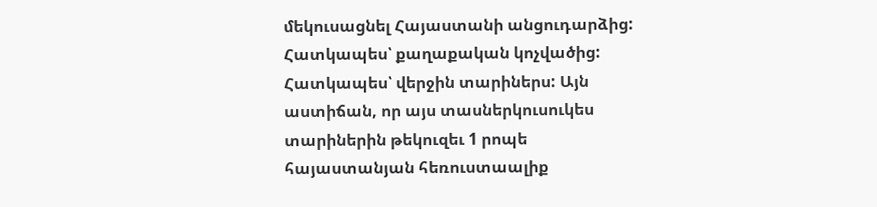մեկուսացնել Հայաստանի անցուդարձից: Հատկապես՝ քաղաքական կոչվածից: Հատկապես՝ վերջին տարիներս: Այն աստիճան, որ այս տասներկուսուկես տարիներին թեկուզեւ 1 րոպե հայաստանյան հեռուստաալիք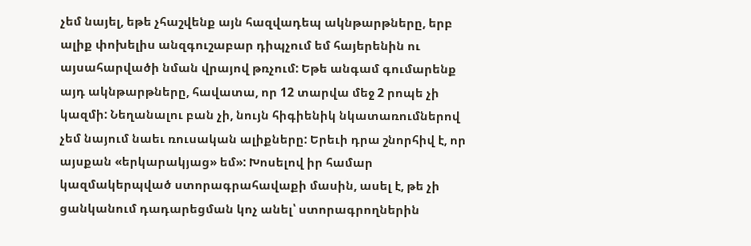չեմ նայել, եթե չհաշվենք այն հազվադեպ ակնթարթները, երբ ալիք փոխելիս անզգուշաբար դիպչում եմ հայերենին ու այսահարվածի նման վրայով թռչում: Եթե անգամ գումարենք այդ ակնթարթները, հավատա, որ 12 տարվա մեջ 2 րոպե չի կազմի: Նեղանալու բան չի, նույն հիգիենիկ նկատառումներով չեմ նայում նաեւ ռուսական ալիքները: Երեւի դրա շնորհիվ է, որ այսքան «երկարակյաց» եմ»: Խոսելով իր համար կազմակերպված ստորագրահավաքի մասին, ասել է, թե չի ցանկանում դադարեցման կոչ անել՝ ստորագրողներին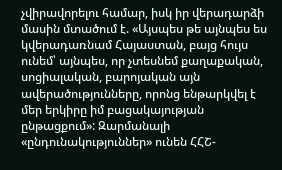չվիրավորելու համար, իսկ իր վերադարձի մասին մտածում է. «Այսպես թե այնպես ես կվերադառնամ Հայաստան, բայց հույս ունեմ՝ այնպես, որ չտեսնեմ քաղաքական, սոցիալական, բարոյական այն ավերածությունները, որոնց ենթարկվել է մեր երկիրը իմ բացակայության ընթացքում»: Զարմանալի «ընդունակություններ» ունեն ՀՀՇ-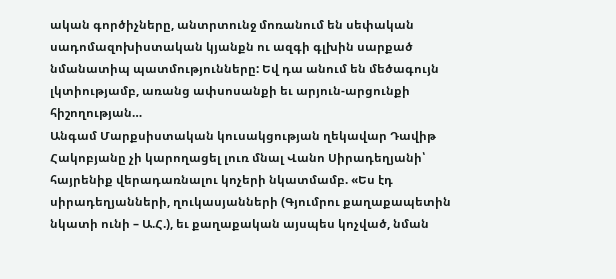ական գործիչները, անտրտունջ մոռանում են սեփական սադոմազոխիստական կյանքն ու ազգի գլխին սարքած նմանատիպ պատմությունները: Եվ դա անում են մեծագույն լկտիությամբ, առանց ափսոսանքի եւ արյուն-արցունքի հիշողության…
Անգամ Մարքսիստական կուսակցության ղեկավար Դավիթ Հակոբյանը չի կարողացել լուռ մնալ Վանո Սիրադեղյանի՝ հայրենիք վերադառնալու կոչերի նկատմամբ. «Ես էդ սիրադեղյանների, ղուկասյանների (Գյումրու քաղաքապետին նկատի ունի – Ա.Հ.), եւ քաղաքական այսպես կոչված, նման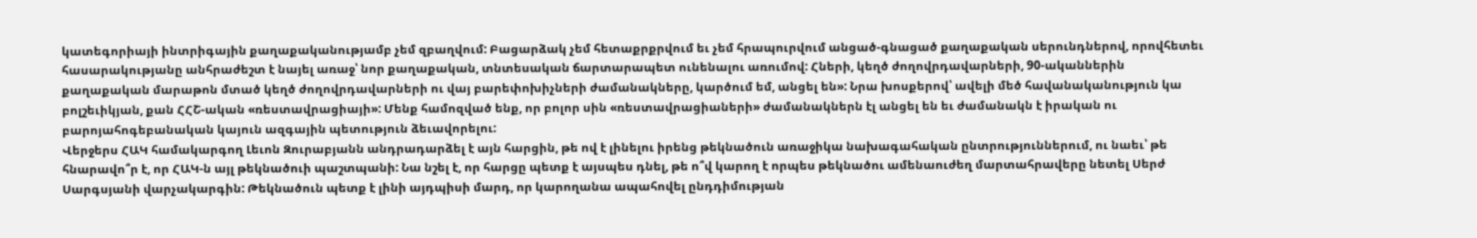կատեգորիայի ինտրիգային քաղաքականությամբ չեմ զբաղվում: Բացարձակ չեմ հետաքրքրվում եւ չեմ հրապուրվում անցած-գնացած քաղաքական սերունդներով, որովհետեւ հասարակությանը անհրաժեշտ է նայել առաջ՝ նոր քաղաքական, տնտեսական ճարտարապետ ունենալու առումով: Հների, կեղծ ժողովրդավարների, 90-ականներին քաղաքական մարաթոն մտած կեղծ ժողովրդավարների ու վայ բարեփոխիչների ժամանակները, կարծում եմ, անցել են»: Նրա խոսքերով՝ ավելի մեծ հավանականություն կա բոլշեւիկյան, քան ՀՀՇ-ական «ռեստավրացիայի»: Մենք համոզված ենք, որ բոլոր սին «ռեստավրացիաների» ժամանակներն էլ անցել են եւ ժամանակն է իրական ու բարոյահոգեբանական կայուն ազգային պետություն ձեւավորելու:
Վերջերս ՀԱԿ համակարգող Լեւոն Զուրաբյանն անդրադարձել է այն հարցին, թե ով է լինելու իրենց թեկնածուն առաջիկա նախագահական ընտրություններում, ու նաեւ՝ թե հնարավո՞ր է, որ ՀԱԿ-ն այլ թեկնածուի պաշտպանի: Նա նշել է, որ հարցը պետք է այսպես դնել, թե ո՞վ կարող է որպես թեկնածու ամենաուժեղ մարտահրավերը նետել Սերժ Սարգսյանի վարչակարգին: Թեկնածուն պետք է լինի այդպիսի մարդ, որ կարողանա ապահովել ընդդիմության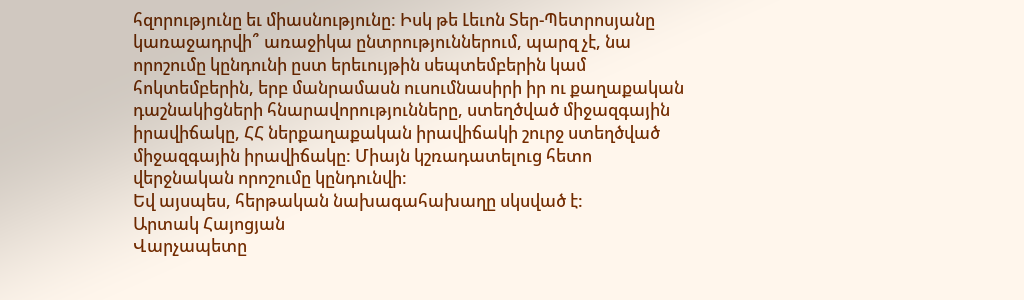հզորությունը եւ միասնությունը: Իսկ թե Լեւոն Տեր-Պետրոսյանը կառաջադրվի՞ առաջիկա ընտրություններում, պարզ չէ, նա որոշումը կընդունի ըստ երեւույթին սեպտեմբերին կամ հոկտեմբերին, երբ մանրամասն ուսումնասիրի իր ու քաղաքական դաշնակիցների հնարավորությունները, ստեղծված միջազգային իրավիճակը, ՀՀ ներքաղաքական իրավիճակի շուրջ ստեղծված միջազգային իրավիճակը: Միայն կշռադատելուց հետո վերջնական որոշումը կընդունվի:
Եվ այսպես, հերթական նախագահախաղը սկսված է:
Արտակ Հայոցյան
Վարչապետը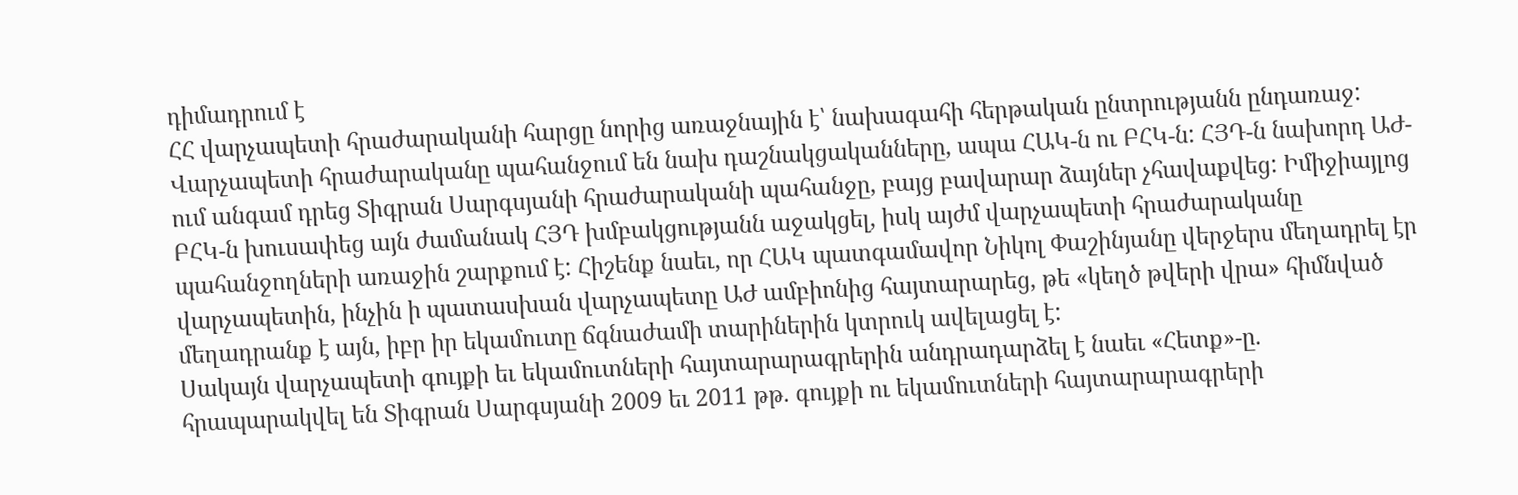դիմադրում է
ՀՀ վարչապետի հրաժարականի հարցը նորից առաջնային է՝ նախագահի հերթական ընտրությանն ընդառաջ:
Վարչապետի հրաժարականը պահանջում են նախ դաշնակցականները, ապա ՀԱԿ-ն ու ԲՀԿ-ն: ՀՅԴ-ն նախորդ ԱԺ-ում անգամ դրեց Տիգրան Սարգսյանի հրաժարականի պահանջը, բայց բավարար ձայներ չհավաքվեց: Իմիջիայլոց ԲՀԿ-ն խուսափեց այն ժամանակ ՀՅԴ խմբակցությանն աջակցել, իսկ այժմ վարչապետի հրաժարականը պահանջողների առաջին շարքում է: Հիշենք նաեւ, որ ՀԱԿ պատգամավոր Նիկոլ Փաշինյանը վերջերս մեղադրել էր վարչապետին, ինչին ի պատասխան վարչապետը ԱԺ ամբիոնից հայտարարեց, թե «կեղծ թվերի վրա» հիմնված մեղադրանք է այն, իբր իր եկամուտը ճգնաժամի տարիներին կտրուկ ավելացել է:
Սակայն վարչապետի գույքի եւ եկամուտների հայտարարագրերին անդրադարձել է նաեւ «Հետք»-ը. հրապարակվել են Տիգրան Սարգսյանի 2009 եւ 2011 թթ. գույքի ու եկամուտների հայտարարագրերի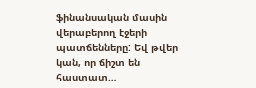ֆինանսական մասին վերաբերող էջերի պատճենները: Եվ թվեր կան, որ ճիշտ են հաստատ…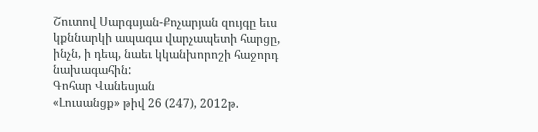Շուտով Սարգսյան-Քոչարյան զույգը եւս կքննարկի ապագա վարչապետի հարցը, ինչն, ի դեպ, նաեւ կկանխորոշի հաջորդ նախագահին:
Գոհար Վանեսյան
«Լուսանցք» թիվ 26 (247), 2012թ.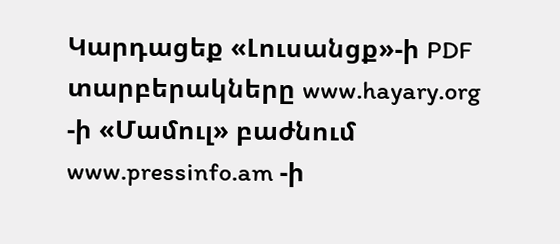Կարդացեք «Լուսանցք»-ի PDF տարբերակները www.hayary.org -ի «Մամուլ» բաժնում www.pressinfo.am -ի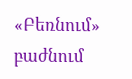«Բեռնում» բաժնում